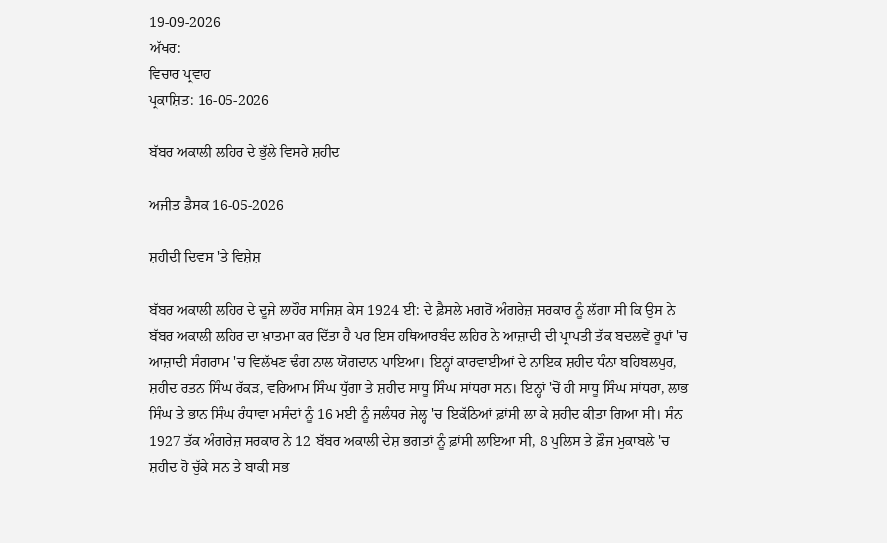19-09-2026
ਅੱਖਰ:
ਵਿਚਾਰ ਪ੍ਰਵਾਹ
ਪ੍ਰਕਾਸ਼ਿਤ: 16-05-2026

ਬੱਬਰ ਅਕਾਲੀ ਲਹਿਰ ਦੇ ਭੁੱਲੇ ਵਿਸਰੇ ਸ਼ਹੀਦ

ਅਜੀਤ ਡੈਸਕ 16-05-2026

ਸ਼ਹੀਦੀ ਦਿਵਸ 'ਤੇ ਵਿਸ਼ੇਸ਼

ਬੱਬਰ ਅਕਾਲੀ ਲਹਿਰ ਦੇ ਦੂਜੇ ਲਾਹੌਰ ਸਾਜਿਸ਼ ਕੇਸ 1924 ਈ: ਦੇ ਫ਼ੈਸਲੇ ਮਗਰੋਂ ਅੰਗਰੇਜ਼ ਸਰਕਾਰ ਨੂੰ ਲੱਗਾ ਸੀ ਕਿ ਉਸ ਨੇ ਬੱਬਰ ਅਕਾਲੀ ਲਹਿਰ ਦਾ ਖ਼ਾਤਮਾ ਕਰ ਦਿੱਤਾ ਹੈ ਪਰ ਇਸ ਹਥਿਆਰਬੰਦ ਲਹਿਰ ਨੇ ਆਜ਼ਾਦੀ ਦੀ ਪ੍ਰਾਪਤੀ ਤੱਕ ਬਦਲਵੇਂ ਰੂਪਾਂ 'ਚ ਆਜ਼ਾਦੀ ਸੰਗਰਾਮ 'ਚ ਵਿਲੱਖਣ ਢੰਗ ਨਾਲ ਯੋਗਦਾਨ ਪਾਇਆ। ਇਨ੍ਹਾਂ ਕਾਰਵਾਈਆਂ ਦੇ ਨਾਇਕ ਸ਼ਹੀਦ ਧੰਨਾ ਬਹਿਬਲਪੁਰ, ਸ਼ਹੀਦ ਰਤਨ ਸਿੰਘ ਰੱਕੜ, ਵਰਿਆਮ ਸਿੰਘ ਧੁੱਗਾ ਤੇ ਸ਼ਹੀਦ ਸਾਧੂ ਸਿੰਘ ਸਾਂਧਰਾ ਸਨ। ਇਨ੍ਹਾਂ 'ਚੋਂ ਹੀ ਸਾਧੂ ਸਿੰਘ ਸਾਂਧਰਾ, ਲਾਭ ਸਿੰਘ ਤੇ ਭਾਨ ਸਿੰਘ ਰੰਧਾਵਾ ਮਸੰਦਾਂ ਨੂੰ 16 ਮਈ ਨੂੰ ਜਲੰਧਰ ਜੇਲ੍ਹ 'ਚ ਇਕੱਠਿਆਂ ਫ਼ਾਂਸੀ ਲਾ ਕੇ ਸ਼ਹੀਦ ਕੀਤਾ ਗਿਆ ਸੀ। ਸੰਨ 1927 ਤੱਕ ਅੰਗਰੇਜ਼ ਸਰਕਾਰ ਨੇ 12 ਬੱਬਰ ਅਕਾਲੀ ਦੇਸ਼ ਭਗਤਾਂ ਨੂੰ ਫ਼ਾਂਸੀ ਲਾਇਆ ਸੀ, 8 ਪੁਲਿਸ ਤੇ ਫ਼ੌਜ ਮੁਕਾਬਲੇ 'ਚ ਸ਼ਹੀਦ ਹੋ ਚੁੱਕੇ ਸਨ ਤੇ ਬਾਕੀ ਸਭ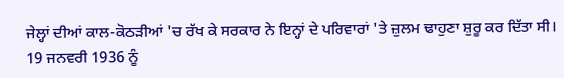ਜੇਲ੍ਹਾਂ ਦੀਆਂ ਕਾਲ-ਕੋਠੜੀਆਂ 'ਚ ਰੱਖ ਕੇ ਸਰਕਾਰ ਨੇ ਇਨ੍ਹਾਂ ਦੇ ਪਰਿਵਾਰਾਂ 'ਤੇ ਜ਼ੁਲਮ ਢਾਹੁਣਾ ਸ਼ੁਰੂ ਕਰ ਦਿੱਤਾ ਸੀ। 19 ਜਨਵਰੀ 1936 ਨੂੰ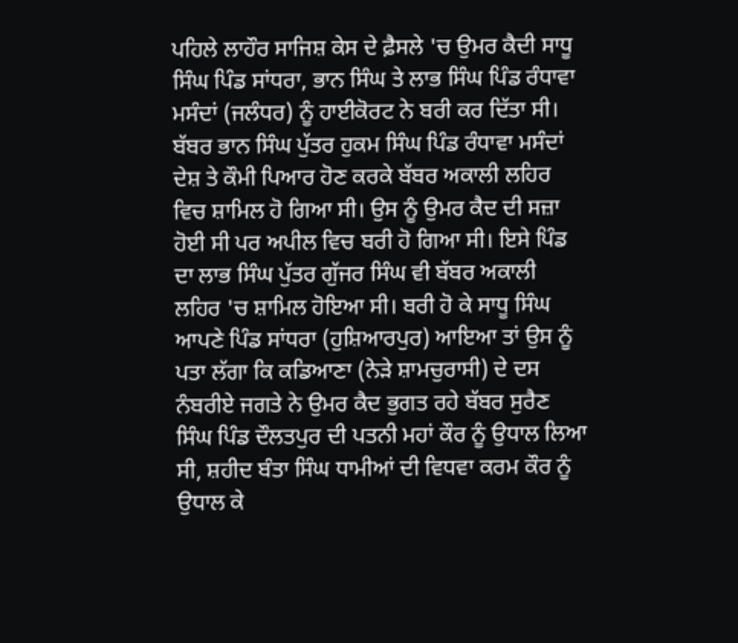ਪਹਿਲੇ ਲਾਹੌਰ ਸਾਜਿਸ਼ ਕੇਸ ਦੇ ਫ਼ੈਸਲੇ 'ਚ ਉਮਰ ਕੈਦੀ ਸਾਧੂ ਸਿੰਘ ਪਿੰਡ ਸਾਂਧਰਾ, ਭਾਨ ਸਿੰਘ ਤੇ ਲਾਭ ਸਿੰਘ ਪਿੰਡ ਰੰਧਾਵਾ ਮਸੰਦਾਂ (ਜਲੰਧਰ) ਨੂੰ ਹਾਈਕੋਰਟ ਨੇ ਬਰੀ ਕਰ ਦਿੱਤਾ ਸੀ। ਬੱਬਰ ਭਾਨ ਸਿੰਘ ਪੁੱਤਰ ਹੁਕਮ ਸਿੰਘ ਪਿੰਡ ਰੰਧਾਵਾ ਮਸੰਦਾਂ ਦੇਸ਼ ਤੇ ਕੌਮੀ ਪਿਆਰ ਹੋਣ ਕਰਕੇ ਬੱਬਰ ਅਕਾਲੀ ਲਹਿਰ ਵਿਚ ਸ਼ਾਮਿਲ ਹੋ ਗਿਆ ਸੀ। ਉਸ ਨੂੰ ਉਮਰ ਕੈਦ ਦੀ ਸਜ਼ਾ ਹੋਈ ਸੀ ਪਰ ਅਪੀਲ ਵਿਚ ਬਰੀ ਹੋ ਗਿਆ ਸੀ। ਇਸੇ ਪਿੰਡ ਦਾ ਲਾਭ ਸਿੰਘ ਪੁੱਤਰ ਗੁੱਜਰ ਸਿੰਘ ਵੀ ਬੱਬਰ ਅਕਾਲੀ ਲਹਿਰ 'ਚ ਸ਼ਾਮਿਲ ਹੋਇਆ ਸੀ। ਬਰੀ ਹੋ ਕੇ ਸਾਧੂ ਸਿੰਘ ਆਪਣੇ ਪਿੰਡ ਸਾਂਧਰਾ (ਹੁਸ਼ਿਆਰਪੁਰ) ਆਇਆ ਤਾਂ ਉਸ ਨੂੰ ਪਤਾ ਲੱਗਾ ਕਿ ਕਡਿਆਣਾ (ਨੇੜੇ ਸ਼ਾਮਚੁਰਾਸੀ) ਦੇ ਦਸ ਨੰਬਰੀਏ ਜਗਤੇ ਨੇ ਉਮਰ ਕੈਦ ਭੁਗਤ ਰਹੇ ਬੱਬਰ ਸੁਰੈਣ ਸਿੰਘ ਪਿੰਡ ਦੌਲਤਪੁਰ ਦੀ ਪਤਨੀ ਮਹਾਂ ਕੌਰ ਨੂੰ ਉਧਾਲ ਲਿਆ ਸੀ, ਸ਼ਹੀਦ ਬੰਤਾ ਸਿੰਘ ਧਾਮੀਆਂ ਦੀ ਵਿਧਵਾ ਕਰਮ ਕੌਰ ਨੂੰ ਉਧਾਲ ਕੇ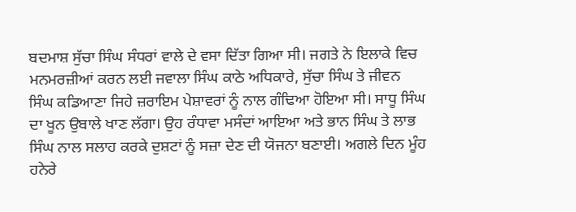ਬਦਮਾਸ਼ ਸੁੱਚਾ ਸਿੰਘ ਸੰਧਰਾਂ ਵਾਲੇ ਦੇ ਵਸਾ ਦਿੱਤਾ ਗਿਆ ਸੀ। ਜਗਤੇ ਨੇ ਇਲਾਕੇ ਵਿਚ ਮਨਮਰਜ਼ੀਆਂ ਕਰਨ ਲਈ ਜਵਾਲਾ ਸਿੰਘ ਕਾਠੇ ਅਧਿਕਾਰੇ, ਸੁੱਚਾ ਸਿੰਘ ਤੇ ਜੀਵਨ ਸਿੰਘ ਕਡਿਆਣਾ ਜਿਹੇ ਜ਼ਰਾਇਮ ਪੇਸ਼ਾਵਰਾਂ ਨੂੰ ਨਾਲ ਗੰਢਿਆ ਹੋਇਆ ਸੀ। ਸਾਧੂ ਸਿੰਘ ਦਾ ਖੂਨ ਉਬਾਲੇ ਖਾਣ ਲੱਗਾ। ਉਹ ਰੰਧਾਵਾ ਮਸੰਦਾਂ ਆਇਆ ਅਤੇ ਭਾਨ ਸਿੰਘ ਤੇ ਲਾਭ ਸਿੰਘ ਨਾਲ ਸਲਾਹ ਕਰਕੇ ਦੁਸ਼ਟਾਂ ਨੂੰ ਸਜ਼ਾ ਦੇਣ ਦੀ ਯੋਜਨਾ ਬਣਾਈ। ਅਗਲੇ ਦਿਨ ਮੂੰਹ ਹਨੇਰੇ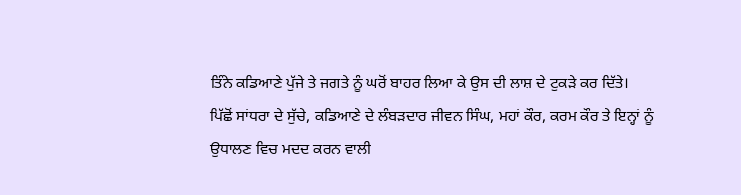ਤਿੰਨੇ ਕਡਿਆਣੇ ਪੁੱਜੇ ਤੇ ਜਗਤੇ ਨੂੰ ਘਰੋਂ ਬਾਹਰ ਲਿਆ ਕੇ ਉਸ ਦੀ ਲਾਸ਼ ਦੇ ਟੁਕੜੇ ਕਰ ਦਿੱਤੇ।
ਪਿੱਛੋਂ ਸਾਂਧਰਾ ਦੇ ਸੁੱਚੇ, ਕਡਿਆਣੇ ਦੇ ਲੰਬੜਦਾਰ ਜੀਵਨ ਸਿੰਘ, ਮਹਾਂ ਕੌਰ, ਕਰਮ ਕੌਰ ਤੇ ਇਨ੍ਹਾਂ ਨੂੰ ਉਧਾਲਣ ਵਿਚ ਮਦਦ ਕਰਨ ਵਾਲੀ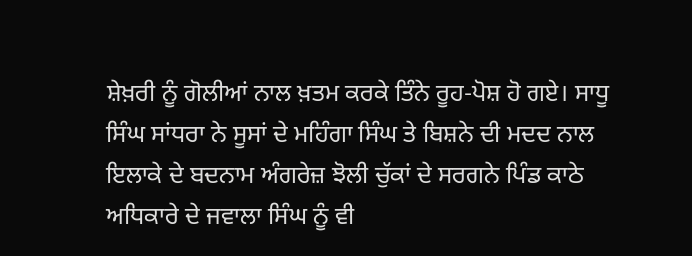ਸ਼ੇਖ਼ਰੀ ਨੂੰ ਗੋਲੀਆਂ ਨਾਲ ਖ਼ਤਮ ਕਰਕੇ ਤਿੰਨੇ ਰੂਹ-ਪੋਸ਼ ਹੋ ਗਏ। ਸਾਧੂ ਸਿੰਘ ਸਾਂਧਰਾ ਨੇ ਸੂਸਾਂ ਦੇ ਮਹਿੰਗਾ ਸਿੰਘ ਤੇ ਬਿਸ਼ਨੇ ਦੀ ਮਦਦ ਨਾਲ ਇਲਾਕੇ ਦੇ ਬਦਨਾਮ ਅੰਗਰੇਜ਼ ਝੋਲੀ ਚੁੱਕਾਂ ਦੇ ਸਰਗਨੇ ਪਿੰਡ ਕਾਠੇ ਅਧਿਕਾਰੇ ਦੇ ਜਵਾਲਾ ਸਿੰਘ ਨੂੰ ਵੀ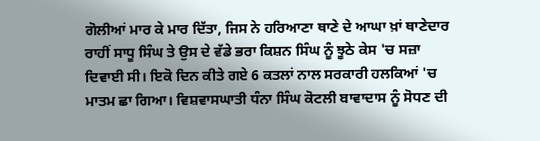ਗੋਲੀਆਂ ਮਾਰ ਕੇ ਮਾਰ ਦਿੱਤਾ, ਜਿਸ ਨੇ ਹਰਿਆਣਾ ਥਾਣੇ ਦੇ ਆਘਾ ਖ਼ਾਂ ਥਾਣੇਦਾਰ ਰਾਹੀਂ ਸਾਧੂ ਸਿੰਘ ਤੇ ਉਸ ਦੇ ਵੱਡੇ ਭਰਾ ਕਿਸ਼ਨ ਸਿੰਘ ਨੂੰ ਝੂਠੇ ਕੇਸ 'ਚ ਸਜ਼ਾ ਦਿਵਾਈ ਸੀ। ਇਕੋ ਦਿਨ ਕੀਤੇ ਗਏ 6 ਕਤਲਾਂ ਨਾਲ ਸਰਕਾਰੀ ਹਲਕਿਆਂ 'ਚ ਮਾਤਮ ਛਾ ਗਿਆ। ਵਿਸ਼ਵਾਸਘਾਤੀ ਧੰਨਾ ਸਿੰਘ ਕੋਟਲੀ ਬਾਵਾਦਾਸ ਨੂੰ ਸੋਧਣ ਦੀ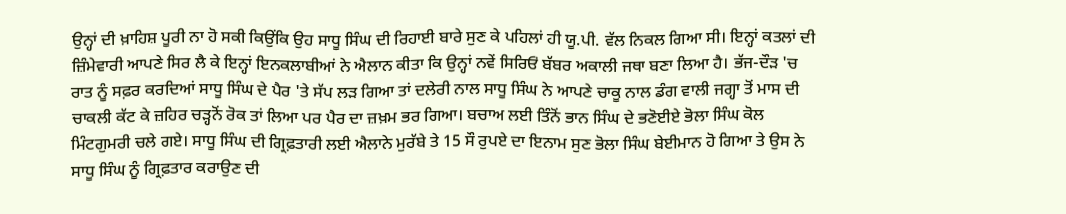ਉਨ੍ਹਾਂ ਦੀ ਖ਼ਾਹਿਸ਼ ਪੂਰੀ ਨਾ ਹੋ ਸਕੀ ਕਿਉਂਕਿ ਉਹ ਸਾਧੂ ਸਿੰਘ ਦੀ ਰਿਹਾਈ ਬਾਰੇ ਸੁਣ ਕੇ ਪਹਿਲਾਂ ਹੀ ਯੂ.ਪੀ. ਵੱਲ ਨਿਕਲ ਗਿਆ ਸੀ। ਇਨ੍ਹਾਂ ਕਤਲਾਂ ਦੀ ਜ਼ਿੰਮੇਵਾਰੀ ਆਪਣੇ ਸਿਰ ਲੈ ਕੇ ਇਨ੍ਹਾਂ ਇਨਕਲਾਬੀਆਂ ਨੇ ਐਲਾਨ ਕੀਤਾ ਕਿ ਉਨ੍ਹਾਂ ਨਵੇਂ ਸਿਰਿਓਂ ਬੱਬਰ ਅਕਾਲੀ ਜਥਾ ਬਣਾ ਲਿਆ ਹੈ। ਭੱਜ-ਦੌੜ 'ਚ ਰਾਤ ਨੂੰ ਸਫ਼ਰ ਕਰਦਿਆਂ ਸਾਧੂ ਸਿੰਘ ਦੇ ਪੈਰ 'ਤੇ ਸੱਪ ਲੜ ਗਿਆ ਤਾਂ ਦਲੇਰੀ ਨਾਲ ਸਾਧੂ ਸਿੰਘ ਨੇ ਆਪਣੇ ਚਾਕੂ ਨਾਲ ਡੰਗ ਵਾਲੀ ਜਗ੍ਹਾ ਤੋਂ ਮਾਸ ਦੀ ਚਾਕਲੀ ਕੱਟ ਕੇ ਜ਼ਹਿਰ ਚੜ੍ਹਨੋਂ ਰੋਕ ਤਾਂ ਲਿਆ ਪਰ ਪੈਰ ਦਾ ਜ਼ਖ਼ਮ ਭਰ ਗਿਆ। ਬਚਾਅ ਲਈ ਤਿੰਨੋਂ ਭਾਨ ਸਿੰਘ ਦੇ ਭਣੋਈਏ ਭੋਲਾ ਸਿੰਘ ਕੋਲ ਮਿੰਟਗੁਮਰੀ ਚਲੇ ਗਏ। ਸਾਧੂ ਸਿੰਘ ਦੀ ਗ੍ਰਿਫ਼ਤਾਰੀ ਲਈ ਐਲਾਨੇ ਮੁਰੱਬੇ ਤੇ 15 ਸੌ ਰੁਪਏ ਦਾ ਇਨਾਮ ਸੁਣ ਭੋਲਾ ਸਿੰਘ ਬੇਈਮਾਨ ਹੋ ਗਿਆ ਤੇ ਉਸ ਨੇ ਸਾਧੂ ਸਿੰਘ ਨੂੰ ਗ੍ਰਿਫ਼ਤਾਰ ਕਰਾਉਣ ਦੀ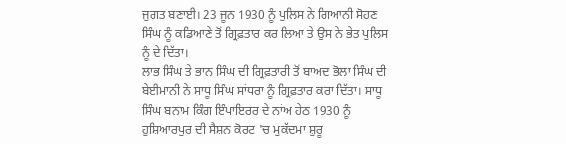ਜੁਗਤ ਬਣਾਈ। 23 ਜੂਨ 1930 ਨੂੰ ਪੁਲਿਸ ਨੇ ਗਿਆਨੀ ਸੋਹਣ ਸਿੰਘ ਨੂੰ ਕਡਿਆਣੇ ਤੋਂ ਗ੍ਰਿਫ਼ਤਾਰ ਕਰ ਲਿਆ ਤੇ ਉਸ ਨੇ ਭੇਤ ਪੁਲਿਸ ਨੂੰ ਦੇ ਦਿੱਤਾ।
ਲਾਭ ਸਿੰਘ ਤੇ ਭਾਨ ਸਿੰਘ ਦੀ ਗ੍ਰਿਫ਼ਤਾਰੀ ਤੋਂ ਬਾਅਦ ਭੋਲਾ ਸਿੰਘ ਦੀ ਬੇਈਮਾਨੀ ਨੇ ਸਾਧੂ ਸਿੰਘ ਸਾਂਧਰਾ ਨੂੰ ਗ੍ਰਿਫ਼ਤਾਰ ਕਰਾ ਦਿੱਤਾ। ਸਾਧੂ ਸਿੰਘ ਬਨਾਮ ਕਿੰਗ ਇੰਪਾਇਰਰ ਦੇ ਨਾਂਅ ਹੇਠ 1930 ਨੂੰ ਹੁਸ਼ਿਆਰਪੁਰ ਦੀ ਸੈਸ਼ਨ ਕੋਰਟ 'ਚ ਮੁਕੱਦਮਾ ਸ਼ੁਰੂ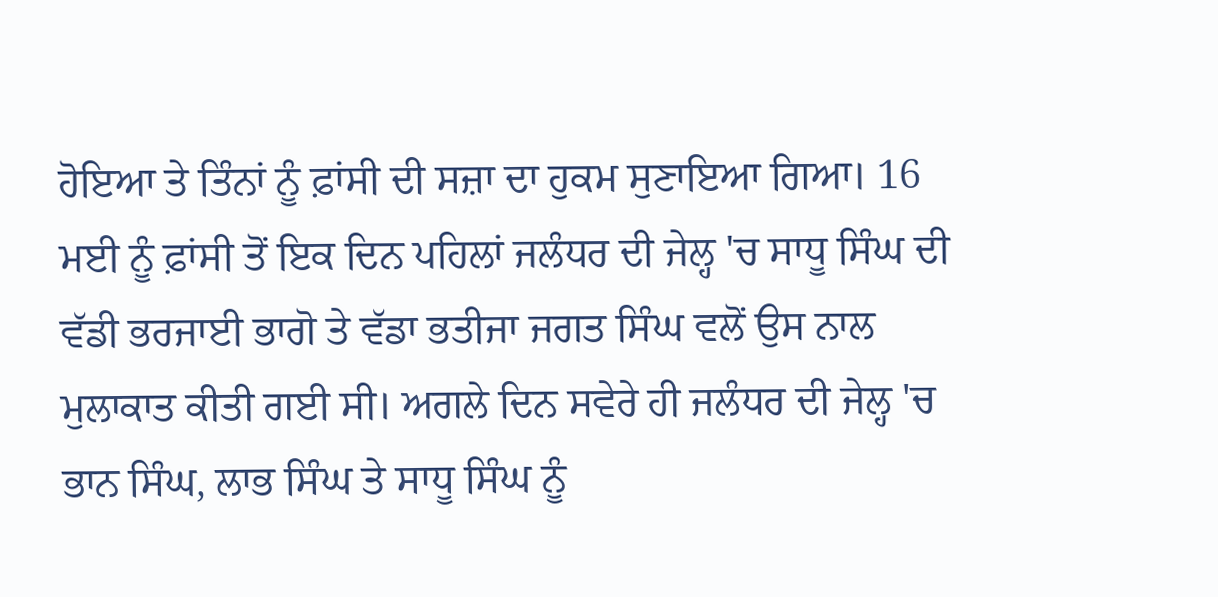ਹੋਇਆ ਤੇ ਤਿੰਨਾਂ ਨੂੰ ਫ਼ਾਂਸੀ ਦੀ ਸਜ਼ਾ ਦਾ ਹੁਕਮ ਸੁਣਾਇਆ ਗਿਆ। 16 ਮਈ ਨੂੰ ਫ਼ਾਂਸੀ ਤੋਂ ਇਕ ਦਿਨ ਪਹਿਲਾਂ ਜਲੰਧਰ ਦੀ ਜੇਲ੍ਹ 'ਚ ਸਾਧੂ ਸਿੰਘ ਦੀ ਵੱਡੀ ਭਰਜਾਈ ਭਾਗੋ ਤੇ ਵੱਡਾ ਭਤੀਜਾ ਜਗਤ ਸਿੰਘ ਵਲੋਂ ਉਸ ਨਾਲ ਮੁਲਾਕਾਤ ਕੀਤੀ ਗਈ ਸੀ। ਅਗਲੇ ਦਿਨ ਸਵੇਰੇ ਹੀ ਜਲੰਧਰ ਦੀ ਜੇਲ੍ਹ 'ਚ ਭਾਨ ਸਿੰਘ, ਲਾਭ ਸਿੰਘ ਤੇ ਸਾਧੂ ਸਿੰਘ ਨੂੰ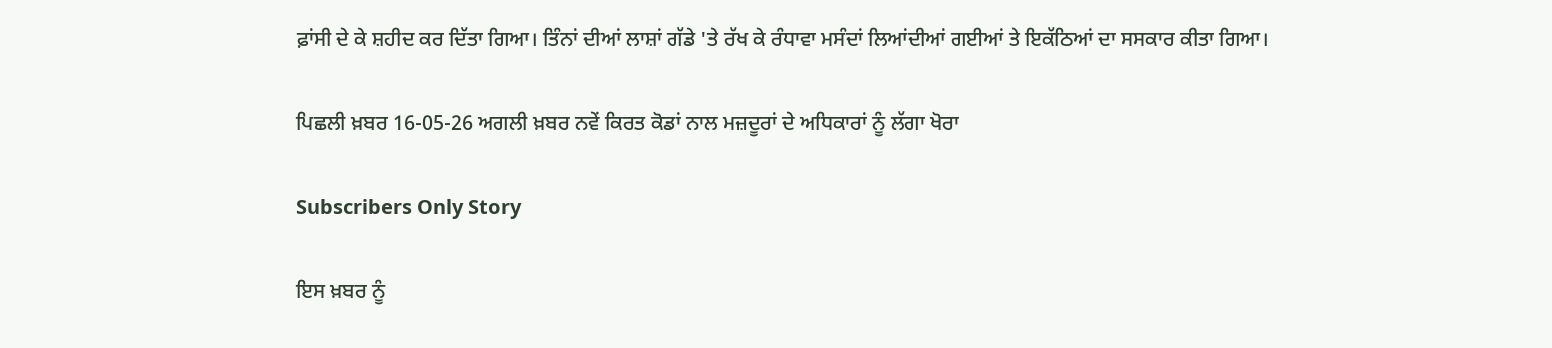ਫ਼ਾਂਸੀ ਦੇ ਕੇ ਸ਼ਹੀਦ ਕਰ ਦਿੱਤਾ ਗਿਆ। ਤਿੰਨਾਂ ਦੀਆਂ ਲਾਸ਼ਾਂ ਗੱਡੇ 'ਤੇ ਰੱਖ ਕੇ ਰੰਧਾਵਾ ਮਸੰਦਾਂ ਲਿਆਂਦੀਆਂ ਗਈਆਂ ਤੇ ਇਕੱਠਿਆਂ ਦਾ ਸਸਕਾਰ ਕੀਤਾ ਗਿਆ।

ਪਿਛਲੀ ਖ਼ਬਰ 16-05-26 ਅਗਲੀ ਖ਼ਬਰ ਨਵੇਂ ਕਿਰਤ ਕੋਡਾਂ ਨਾਲ ਮਜ਼ਦੂਰਾਂ ਦੇ ਅਧਿਕਾਰਾਂ ਨੂੰ ਲੱਗਾ ਖੋਰਾ

Subscribers Only Story

ਇਸ ਖ਼ਬਰ ਨੂੰ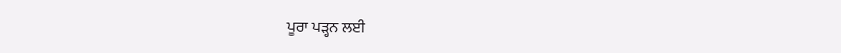ਪੂਰਾ ਪੜ੍ਹਨ ਲਈ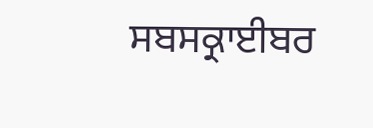ਸਬਸਕ੍ਰਾਈਬਰ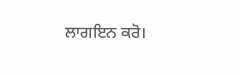ਲਾਗਇਨ ਕਰੋ।